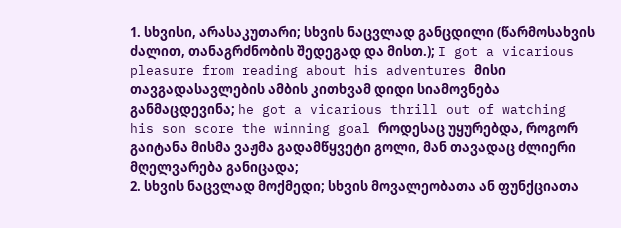1. სხვისი, არასაკუთარი; სხვის ნაცვლად განცდილი (წარმოსახვის ძალით, თანაგრძნობის შედეგად და მისთ.); I got a vicarious pleasure from reading about his adventures მისი თავგადასავლების ამბის კითხვამ დიდი სიამოვნება განმაცდევინა; he got a vicarious thrill out of watching his son score the winning goal როდესაც უყურებდა, როგორ გაიტანა მისმა ვაჟმა გადამწყვეტი გოლი, მან თავადაც ძლიერი მღელვარება განიცადა;
2. სხვის ნაცვლად მოქმედი; სხვის მოვალეობათა ან ფუნქციათა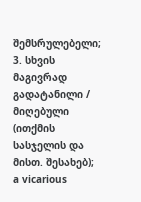შემსრულებელი;
3. სხვის მაგივრად გადატანილი / მიღებული (ითქმის სასჯელის და მისთ. შესახებ); a vicarious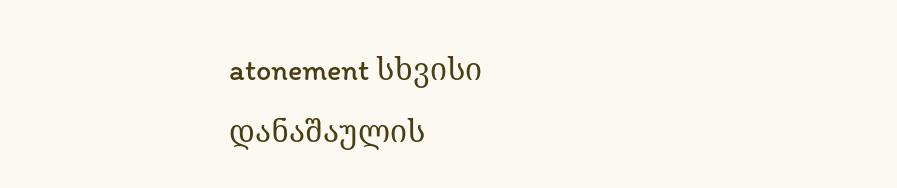atonement სხვისი დანაშაულის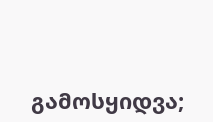გამოსყიდვა;